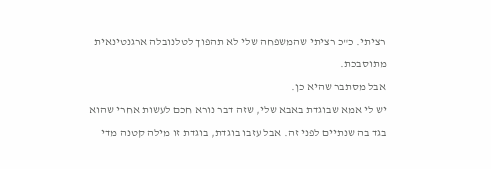רציתי. כ"כ רציתי שהמשפחה שלי לא תהפוך לטלנובלה ארגנטינאית מתוסבכת.
אבל מסתבר שהיא כן.
יש לי אמא שבוגדת באבא שלי, שזה דבר נורא חכם לעשות אחרי שהוא בגד בה שנתיים לפני זה. אבל עזבו בוגדת, בוגדת זו מילה קטנה מדי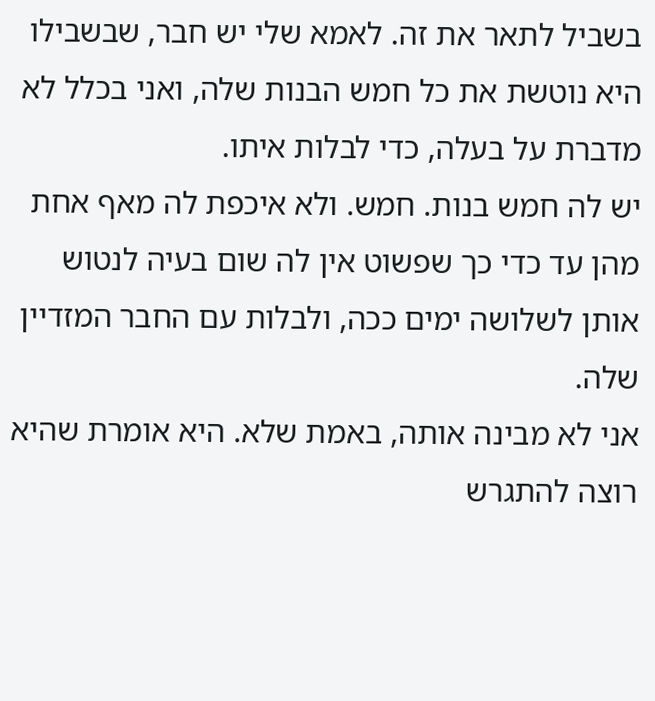בשביל לתאר את זה. לאמא שלי יש חבר, שבשבילו היא נוטשת את כל חמש הבנות שלה, ואני בכלל לא מדברת על בעלה, כדי לבלות איתו.
יש לה חמש בנות. חמש. ולא איכפת לה מאף אחת מהן עד כדי כך שפשוט אין לה שום בעיה לנטוש אותן לשלושה ימים ככה, ולבלות עם החבר המזדיין שלה.
אני לא מבינה אותה, באמת שלא. היא אומרת שהיא רוצה להתגרש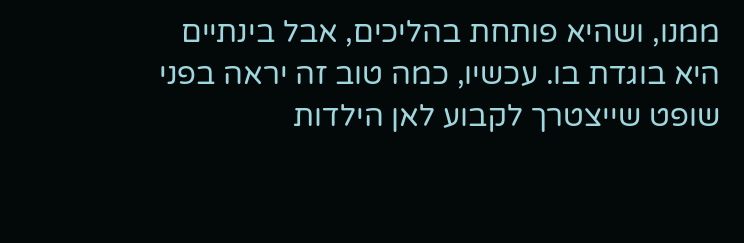ממנו, ושהיא פותחת בהליכים, אבל בינתיים היא בוגדת בו. עכשיו, כמה טוב זה יראה בפני שופט שייצטרך לקבוע לאן הילדות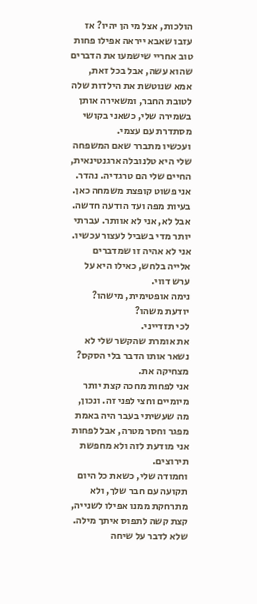הולכות, אצל מי הן יהיו? אז עזבו שאבא ייראה אפילו פחות טוב אחריי שישמעו את הדברים שהוא עשה, אבל בכל זאת, אמא שנוטשת את הילדות שלה לטובת החבר, ומשאירה אותן בשמירה שלי, כשאני בקושי מסתדרת עם עצמי.
ועכשיו מתברר שאם המשפחה שלי היא טלנובלה ארגנטינאית, החיים שלי הם טרגדיה. נהדר. אני פשוט קופצת משמחה כאן. בעיות מפה ועד הודעה חדשה. אבל לא, אני לא אוותר. עברתי יותר מדי בשביל לעצור עכשיו. אני לא אהיה זו שמדברים אלייה בלחש, כאילו היא על ערש דווי.
נימה אופטימית, מישהו?
יודעת משהו?
לכי תזדייני.
את אומרת שהקשר שלי לא נשאר אותו הדבר בלי הסקס? מצחיקה את.
אני לפחות מחכה קצת יותר מיומיים וחצי לפני זה. ונכון, מה שעשיתי בעבר היה באמת מפגר וחסר מטרה, אבל לפחות אני מודעת לזה ולא מחפשת תירוצים.
וחמודה שלי, כשאת כל היום תקועה עם חבר שלך, ולא מתרחקת ממנו אפילו לשנייה, קצת קשה לתפוס איתך מילה. שלא לדבר על שיחה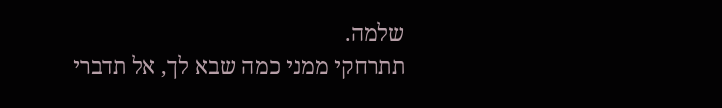שלמה.
תתרחקי ממני כמה שבא לך, אל תדברי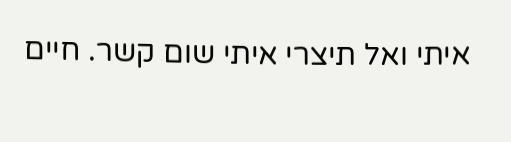איתי ואל תיצרי איתי שום קשר. חיים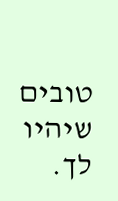טובים שיהיו לך.